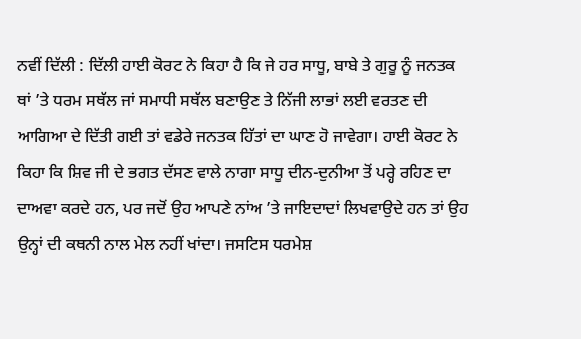ਨਵੀਂ ਦਿੱਲੀ : ਦਿੱਲੀ ਹਾਈ ਕੋਰਟ ਨੇ ਕਿਹਾ ਹੈ ਕਿ ਜੇ ਹਰ ਸਾਧੂ, ਬਾਬੇ ਤੇ ਗੁਰੂ ਨੂੰ ਜਨਤਕ ਥਾਂ ’ਤੇ ਧਰਮ ਸਥੱਲ ਜਾਂ ਸਮਾਧੀ ਸਥੱਲ ਬਣਾਉਣ ਤੇ ਨਿੱਜੀ ਲਾਭਾਂ ਲਈ ਵਰਤਣ ਦੀ ਆਗਿਆ ਦੇ ਦਿੱਤੀ ਗਈ ਤਾਂ ਵਡੇਰੇ ਜਨਤਕ ਹਿੱਤਾਂ ਦਾ ਘਾਣ ਹੋ ਜਾਵੇਗਾ। ਹਾਈ ਕੋਰਟ ਨੇ ਕਿਹਾ ਕਿ ਸ਼ਿਵ ਜੀ ਦੇ ਭਗਤ ਦੱਸਣ ਵਾਲੇ ਨਾਗਾ ਸਾਧੂ ਦੀਨ-ਦੁਨੀਆ ਤੋਂ ਪਰ੍ਹੇ ਰਹਿਣ ਦਾ ਦਾਅਵਾ ਕਰਦੇ ਹਨ, ਪਰ ਜਦੋਂ ਉਹ ਆਪਣੇ ਨਾਂਅ ’ਤੇ ਜਾਇਦਾਦਾਂ ਲਿਖਵਾਉਦੇ ਹਨ ਤਾਂ ਉਹ ਉਨ੍ਹਾਂ ਦੀ ਕਥਨੀ ਨਾਲ ਮੇਲ ਨਹੀਂ ਖਾਂਦਾ। ਜਸਟਿਸ ਧਰਮੇਸ਼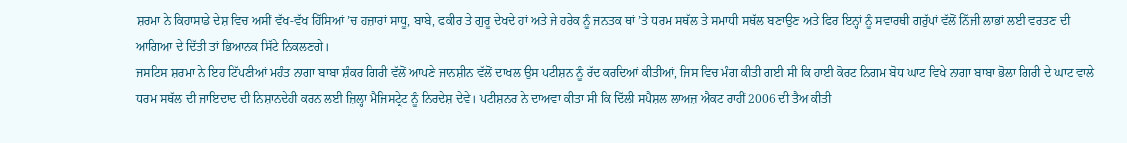ਸ਼ਰਮਾ ਨੇ ਕਿਹਾਸਾਡੇ ਦੇਸ਼ ਵਿਚ ਅਸੀਂ ਵੱਖ-ਵੱਖ ਹਿੱਸਿਆਂ ’ਚ ਹਜ਼ਾਰਾਂ ਸਾਧੂ, ਬਾਬੇ, ਫਕੀਰ ਤੇ ਗੁਰੂ ਦੇਖਦੇ ਹਾਂ ਅਤੇ ਜੇ ਹਰੇਕ ਨੂੰ ਜਨਤਕ ਥਾਂ ’ਤੇ ਧਰਮ ਸਥੱਲ ਤੇ ਸਮਾਧੀ ਸਥੱਲ ਬਣਾਉਣ ਅਤੇ ਫਿਰ ਇਨ੍ਹਾਂ ਨੂੰ ਸਵਾਰਥੀ ਗਰੁੱਪਾਂ ਵੱਲੋਂ ਨਿੱਜੀ ਲਾਭਾਂ ਲਈ ਵਰਤਣ ਦੀ ਆਗਿਆ ਦੇ ਦਿੱਤੀ ਤਾਂ ਭਿਆਨਕ ਸਿੱਟੇ ਨਿਕਲਣਗੇ।
ਜਸਟਿਸ ਸ਼ਰਮਾ ਨੇ ਇਹ ਟਿੱਪਣੀਆਂ ਮਹੰਤ ਨਾਗਾ ਬਾਬਾ ਸ਼ੰਕਰ ਗਿਰੀ ਵੱਲੋਂ ਆਪਣੇ ਜਾਨਸ਼ੀਨ ਵੱਲੋਂ ਦਾਖਲ ਉਸ ਪਟੀਸ਼ਨ ਨੂੰ ਰੱਦ ਕਰਦਿਆਂ ਕੀਤੀਆਂ, ਜਿਸ ਵਿਚ ਮੰਗ ਕੀਤੀ ਗਈ ਸੀ ਕਿ ਹਾਈ ਕੋਰਟ ਨਿਗਮ ਬੋਧ ਘਾਟ ਵਿਖੇ ਨਾਗਾ ਬਾਬਾ ਭੋਲਾ ਗਿਰੀ ਦੇ ਘਾਟ ਵਾਲੇ ਧਰਮ ਸਥੱਲ ਦੀ ਜਾਇਦਾਦ ਦੀ ਨਿਸ਼ਾਨਦੇਹੀ ਕਰਨ ਲਈ ਜ਼ਿਲ੍ਹਾ ਮੈਜਿਸਟ੍ਰੇਟ ਨੂੰ ਨਿਰਦੇਸ਼ ਦੇਵੇ। ਪਟੀਸ਼ਨਰ ਨੇ ਦਾਅਵਾ ਕੀਤਾ ਸੀ ਕਿ ਦਿੱਲੀ ਸਪੈਸ਼ਲ ਲਾਅਜ਼ ਐਕਟ ਰਾਹੀਂ 2006 ਦੀ ਤੈਅ ਕੀਤੀ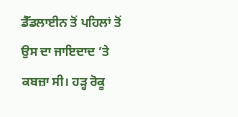ਡੈੱਡਲਾਈਨ ਤੋਂ ਪਹਿਲਾਂ ਤੋਂ ਉਸ ਦਾ ਜਾਇਦਾਦ ’ਤੇ ਕਬਜ਼ਾ ਸੀ। ਹੜ੍ਹ ਰੋਕੂ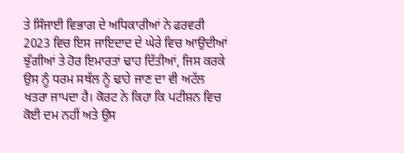ਤੇ ਸਿੰਜਾਈ ਵਿਭਾਗ ਦੇ ਅਧਿਕਾਰੀਆਂ ਨੇ ਫਰਵਰੀ 2023 ਵਿਚ ਇਸ ਜਾਇਦਾਦ ਦੇ ਘੇਰੇ ਵਿਚ ਆਉਦੀਆਂ ਝੁੱਗੀਆਂ ਤੇ ਹੋਰ ਇਮਾਰਤਾਂ ਢਾਹ ਦਿੱਤੀਆਂ, ਜਿਸ ਕਰਕੇ ਉਸ ਨੂੰ ਧਰਮ ਸਥੱਲ ਨੂੰ ਢਾਹੇ ਜਾਣ ਦਾ ਵੀ ਅਟੱਲ ਖਤਰਾ ਜਾਪਦਾ ਹੈ। ਕੋਰਟ ਨੇ ਕਿਹਾ ਕਿ ਪਟੀਸ਼ਨ ਵਿਚ ਕੋਈ ਦਮ ਨਹੀਂ ਅਤੇ ਉਸ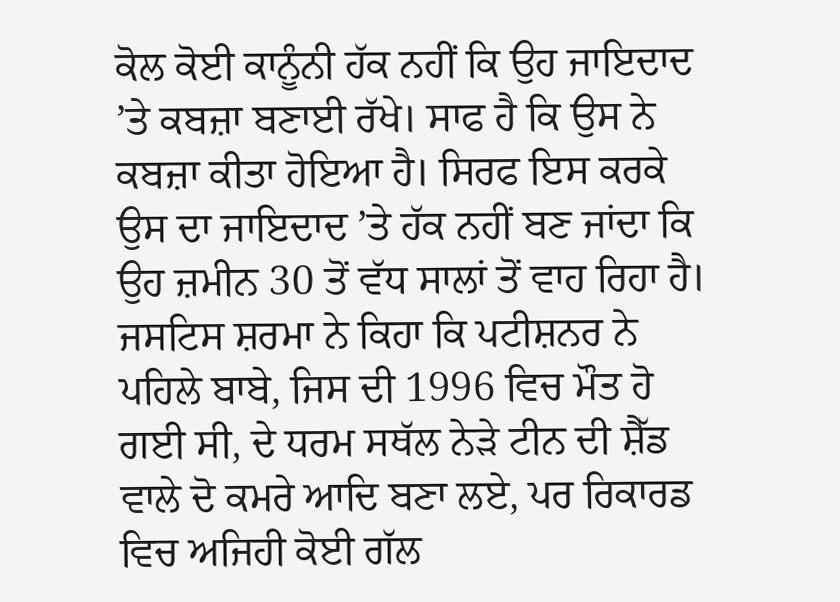ਕੋਲ ਕੋਈ ਕਾਨੂੰਨੀ ਹੱਕ ਨਹੀਂ ਕਿ ਉਹ ਜਾਇਦਾਦ ’ਤੇ ਕਬਜ਼ਾ ਬਣਾਈ ਰੱਖੇ। ਸਾਫ ਹੈ ਕਿ ਉਸ ਨੇ ਕਬਜ਼ਾ ਕੀਤਾ ਹੋਇਆ ਹੈ। ਸਿਰਫ ਇਸ ਕਰਕੇ ਉਸ ਦਾ ਜਾਇਦਾਦ ’ਤੇ ਹੱਕ ਨਹੀਂ ਬਣ ਜਾਂਦਾ ਕਿ ਉਹ ਜ਼ਮੀਨ 30 ਤੋਂ ਵੱਧ ਸਾਲਾਂ ਤੋਂ ਵਾਹ ਰਿਹਾ ਹੈ। ਜਸਟਿਸ ਸ਼ਰਮਾ ਨੇ ਕਿਹਾ ਕਿ ਪਟੀਸ਼ਨਰ ਨੇ ਪਹਿਲੇ ਬਾਬੇ, ਜਿਸ ਦੀ 1996 ਵਿਚ ਮੌਤ ਹੋ ਗਈ ਸੀ, ਦੇ ਧਰਮ ਸਥੱਲ ਨੇੜੇ ਟੀਨ ਦੀ ਸ਼ੈੱਡ ਵਾਲੇ ਦੋ ਕਮਰੇ ਆਦਿ ਬਣਾ ਲਏ, ਪਰ ਰਿਕਾਰਡ ਵਿਚ ਅਜਿਹੀ ਕੋਈ ਗੱਲ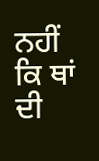ਨਹੀਂ ਕਿ ਥਾਂ ਦੀ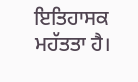ਇਤਿਹਾਸਕ ਮਹੱਤਤਾ ਹੈ।